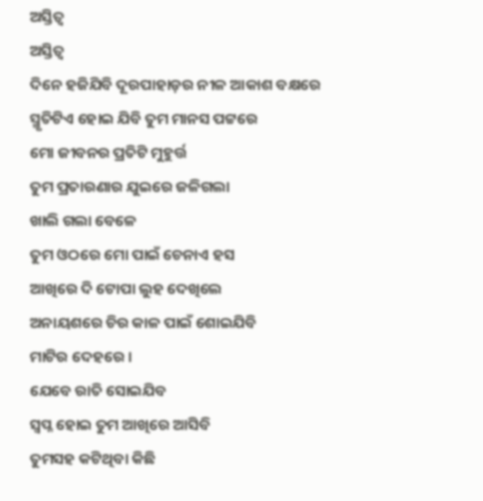ଅସ୍ତିତ୍ୱ
ଅସ୍ତିତ୍ୱ
ଦିନେ ହଜିଯିବି ଦୂରପାହାଡ଼ର ନୀଳ ଆକାଶ ବକ୍ଷରେ
ସ୍ମୃତିଟିଏ ହୋଇ ଯିବି ତୁମ ମାନସ ପଟ୍ଟରେ
ମୋ ଜୀବନର ପ୍ରତିଟି ମୁହୁର୍ତ୍ତ
ତୁମ ପ୍ରତାରଣାର ଯୁଇରେ ଜଳିଗଲା
ଖାଲି ଗଲା ବେଳେ
ତୁମ ଓଠରେ ମୋ ପାଇଁ ଚେନାଏ ହସ
ଆଖିରେ ଦି ଟୋପା ଲୁହ ଦେଖିଲେ
ଅନାୟଶରେ ଚିର କାଳ ପାଇଁ ଶୋଇଯିବି
ମାଟିର ଦେହରେ ।
ଯେବେ ରାତି ସୋଇଯିବ
ସ୍ବପ୍ନ ହୋଇ ତୁମ ଆଖିରେ ଆସିବି
ତୁମସହ କଟିଥିବା କିଛି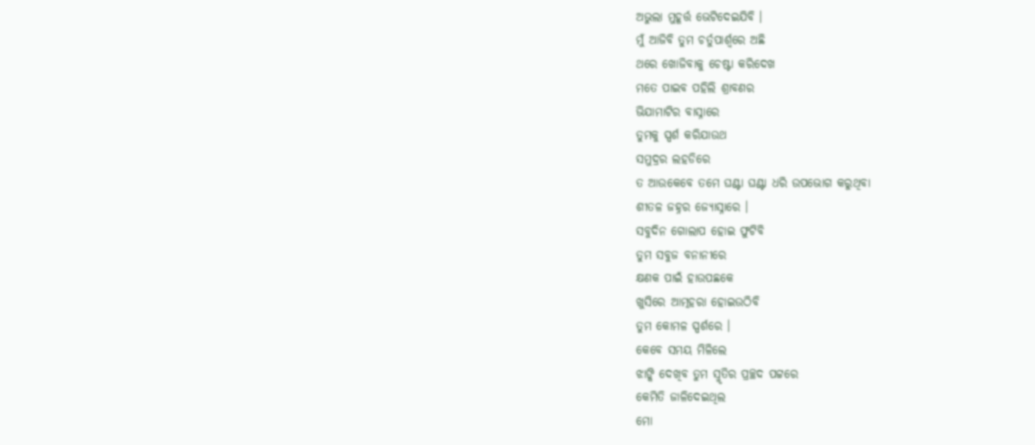ଅଭୁଲା ମୁହୂର୍ତ୍ତ ଭେଟିଦେଇଯିବି ।
ମୁଁ ଆଜିବି ତୁମ ଚର୍ତୁପାର୍ଶ୍ୱରେ ଅଛି
ଥରେ ଖୋଜିବାକୁ ଚେଷ୍ଟା କରିଦେଖ
ମତେ ପାଇବ ପହିଲି ଶ୍ରାବଣର
ଭିଯାମାଟିର ବାସ୍ନାରେ
ତୁମକୁ ସ୍ପର୍ଶ କରିଯାଉଥ
ସମୁଦ୍ରର ଲହଡିରେ
ତ ଆଉକେବେ ତମେ ଘଣ୍ଟା ଘଣ୍ଟା ଧରି ଉପଭୋଗ କରୁଥିବା
ଶୀତଳ ଜହ୍ନର ଜ୍ୟୋସ୍ନାରେ ।
ସବୁଦିନ ଗୋଲାପ ହୋଇ ଫୁଟିବି
ତୁମ ସବୁଜ ବନାନୀରେ
କ୍ଷଣକ ପାଇଁ ହାଉପଛକେ
ଖୁସିରେ ଆତ୍ମହରା ହୋଇଉଠିବି
ତୁମ କୋମଳ ସ୍ପର୍ଶରେ ।
କେବେ ସମୟ ମିଳିଲେ
ଝାଙ୍କି ଦେଖିବ ତୁମ ସ୍ମୃତିର ପ୍ରଚ୍ଛଦ ପଟ୍ଟରେ
କେମିତି ଜାଳିଦେଇଥିଲ
ମୋ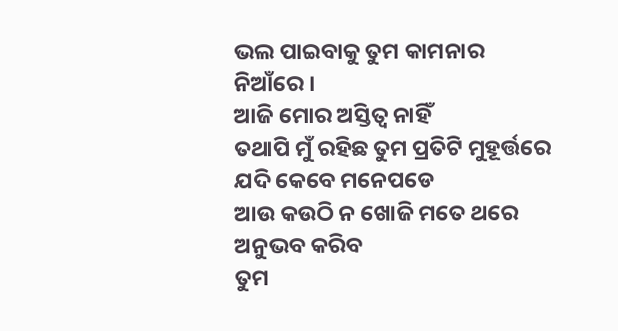ଭଲ ପାଇବାକୁ ତୁମ କାମନାର ନିଆଁରେ ।
ଆଜି ମୋର ଅସ୍ତିତ୍ୱ ନାହିଁ
ତଥାପି ମୁଁ ରହିଛ ତୁମ ପ୍ରତିଟି ମୁହୂର୍ତ୍ତରେ
ଯଦି କେବେ ମନେପଡେ
ଆଉ କଉଠି ନ ଖୋଜି ମତେ ଥରେ ଅନୁଭବ କରିବ
ତୁମ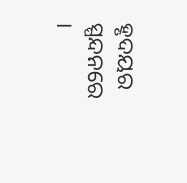ହୃଦୟର ସ୍ପନ୍ଦନରେ ।